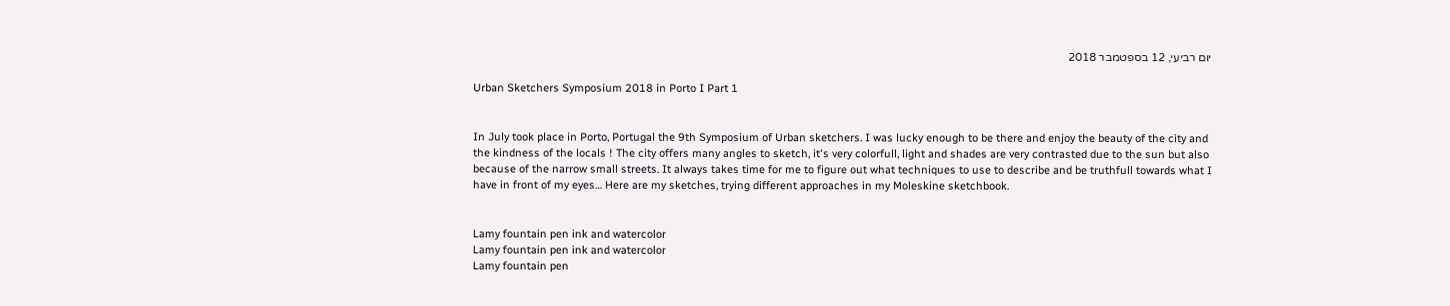יום רביעי, 12 בספטמבר 2018

Urban Sketchers Symposium 2018 in Porto I Part 1


In July took place in Porto, Portugal the 9th Symposium of Urban sketchers. I was lucky enough to be there and enjoy the beauty of the city and the kindness of the locals ! The city offers many angles to sketch, it's very colorfull, light and shades are very contrasted due to the sun but also because of the narrow small streets. It always takes time for me to figure out what techniques to use to describe and be truthfull towards what I have in front of my eyes… Here are my sketches, trying different approaches in my Moleskine sketchbook.


Lamy fountain pen ink and watercolor
Lamy fountain pen ink and watercolor
Lamy fountain pen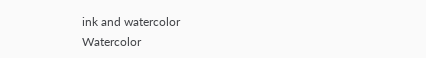ink and watercolor
Watercolor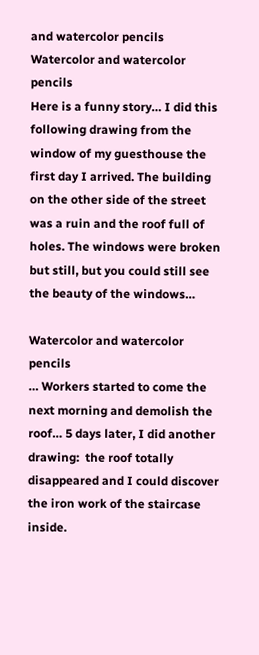and watercolor pencils
Watercolor and watercolor pencils
Here is a funny story… I did this following drawing from the window of my guesthouse the first day I arrived. The building on the other side of the street was a ruin and the roof full of holes. The windows were broken but still, but you could still see the beauty of the windows…

Watercolor and watercolor pencils
… Workers started to come the next morning and demolish the roof… 5 days later, I did another drawing:  the roof totally disappeared and I could discover the iron work of the staircase inside.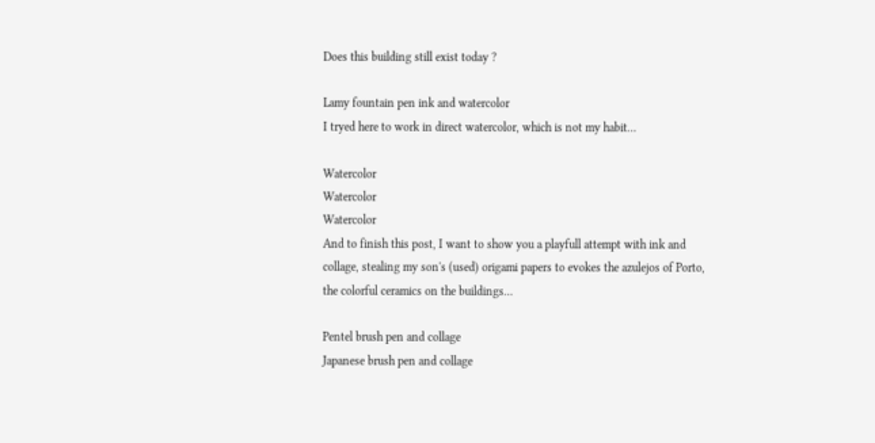Does this building still exist today ?

Lamy fountain pen ink and watercolor
I tryed here to work in direct watercolor, which is not my habit…

Watercolor
Watercolor
Watercolor
And to finish this post, I want to show you a playfull attempt with ink and collage, stealing my son's (used) origami papers to evokes the azulejos of Porto, the colorful ceramics on the buildings…

Pentel brush pen and collage
Japanese brush pen and collage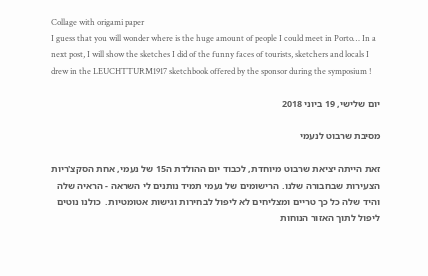Collage with origami paper
I guess that you will wonder where is the huge amount of people I could meet in Porto… In a next post, I will show the sketches I did of the funny faces of tourists, sketchers and locals I drew in the LEUCHTTURM1917 sketchbook offered by the sponsor during the symposium !

יום שלישי, 19 ביוני 2018

מסיבת שרבוט לנעמי

זאת הייתה יציאת שרבוט מיוחדת, לכבוד יום ההולדת ה15 של נעמי, אחת הסקצ'ריות הצעירות שבחבורה שלנו. הרישומים של נעמי תמיד נותנים לי השראה - הראיה שלה והיד שלה כל כך טריים ומצליחים לא ליפול לבחירות וגישות אטומטיות.  כולנו נוטים ליפול לתוך האזור הנוחות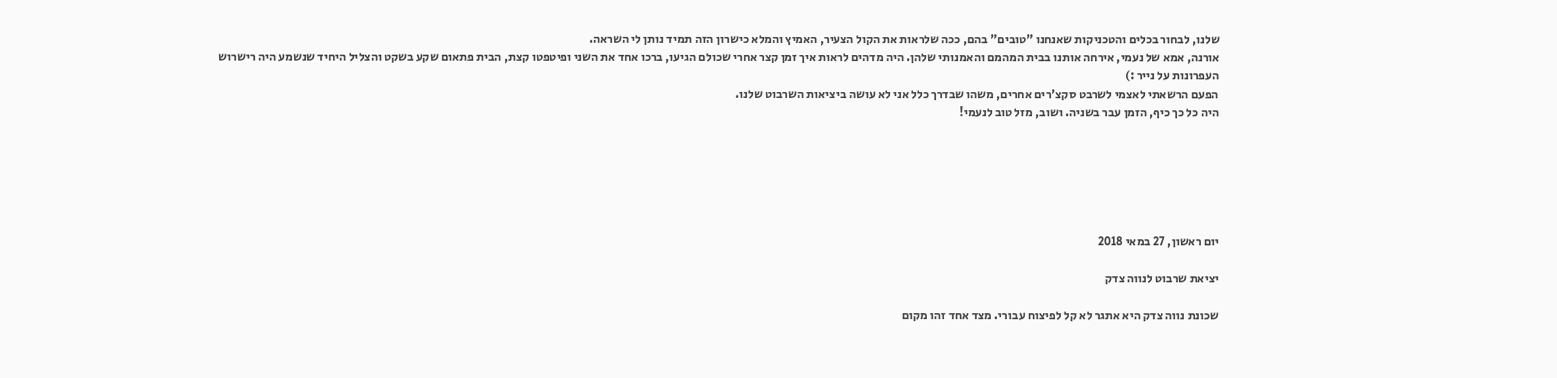שלנו, לבחור בכלים והטכניקות שאנחנו "טובים" בהם, ככה שלראות את הקול הצעיר, האמיץ והמלא כישרון הזה תמיד נותן לי השראה.
אורנה, אמא של נעמי, אירחה אותנו בבית המהמם והאמנותי שלהן. היה מדהים לראות איך זמן קצר אחרי שכולם הגיעו, ברכו אחד את השני ופיטפטו קצת, הבית פתאום שקע בשקט והצליל היחיד שנשמע היה רישרוש העפרונות על נייר :)
הפעם הרשאתי לאצמי לשרבט סקצ'רים אחרים, משהו שבדרך כלל אני לא עושה ביציאות השרבוט שלנו.
היה כל כך כיף, הזמן עבר בשניה. ושוב, מזל טוב לנעמי!






יום ראשון, 27 במאי 2018

יציאת שרבוט לנווה צדק

שכונת נווה צדק היא אתגר לא קל לפיצוח עבורי. מצד אחד זהו מקום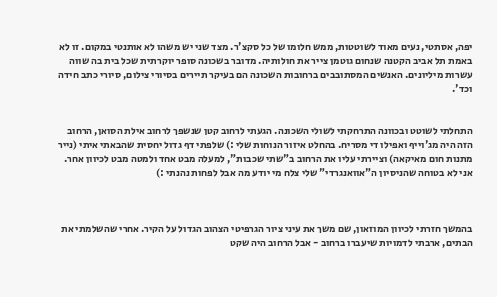יפה, אסתטי, נעים מאוד לשוטטות, ממש חלומו של כל סקצ'ר. מצד שני יש משהו לא אותנטי במקום. זו לא באמת תל אביב הקטנה שנחום גוטמן צייר את חולותיה. מדובר בשכונה סופר יוקרתית שכל בית בה שווה עשרות מיליונים. האנשים המסתובבים ברחובות השכונה הם בעיקר תיירים בסיורי צילום, סיורי כתב חידה וכד'.


התחלתי לשוטט ובכוונה התרחקתי לשולי השכונה. הגעתי לרחוב קטן שנשפך לרחוב אילת הסואן, הרחוב הזה היה מג'וייף ואפילו די מסריח. בהחלט איזור הנוחות שלי :) שלפתי דף גדול יחסית שהבאתי איתי (נייר מתנות חום מאיקאה) וציירתי עליו את הרחוב ב"שתי שכבות", למעלה מבט אחד ולמטה מבט לכיוון אחר. אני לא בטוחה שהניסיון ה"אוואנגרדי" שלי צלח מי יודע מה אבל לפחות נהנתי :)



בהמשך חזרתי לכיוון המוזאון, שם משך את עיני ציור הגרפיטי הצהוב הגדול על הקיר. אחרי שהשלמתי את הבתים, ארבתי לדמויות שיעברו ברחוב - אבל הרחוב היה שקט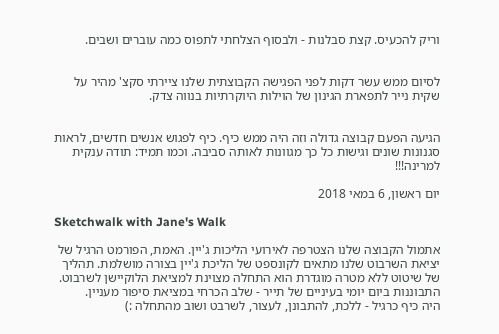וריק להכעיס. קצת סבלנות - ולבסוף הצלחתי לתפוס כמה עוברים ושבים.


לסיום ממש עשר דקות לפני הפגישה הקבוצתית שלנו ציירתי סקצ' מהיר על שקית נייר לתפארת הגינון של הוילות היוקרתיות בנווה צדק.


הגיעה הפעם קבוצה גדולה וזה היה ממש כיף. כיף לפגוש אנשים חדשים, לראות סגנונות שונים וגישות כל כך מגוונות לאותה סביבה. וכמו תמיד: תודה ענקית למרינה!!!

יום ראשון, 6 במאי 2018

Sketchwalk with Jane's Walk

אתמול הקבוצה שלנו הצטרפה לאירועי הליכות ג'יין. האמת, הפורמט הרגיל של יציאת השרבוט שלנו מתאים לקונספט של הליכת ג'יין בצורה מושלמת. תהליך של שיטוט ללא מטרה מוגדרת הוא התחלה מצוינת למציאת הלוקיישן לשרבוט. התבוננות ביום יומי בעיניים של תייר - שלב הכרחי במציאת סיפור מעניין.
היה כיף כרגיל - ללכת, להתבונן, לעצור, לשרבט ושוב מהתחלה :)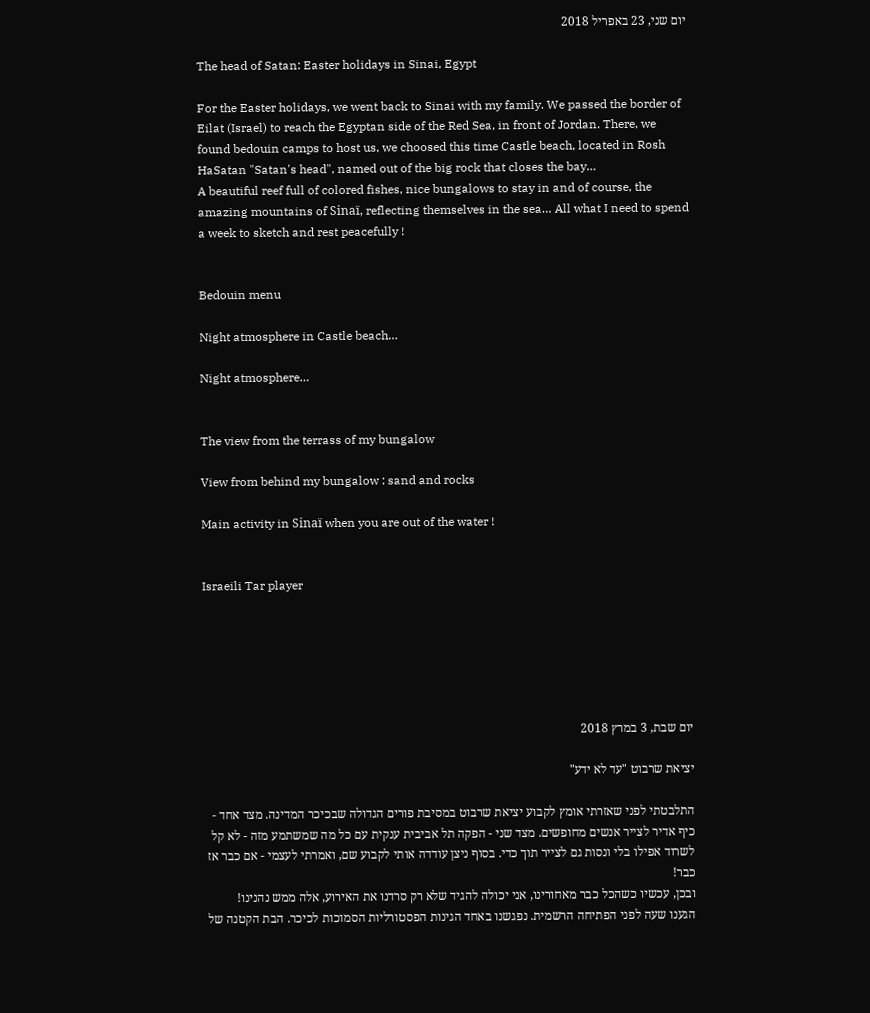יום שני, 23 באפריל 2018

The head of Satan: Easter holidays in Sinai, Egypt

For the Easter holidays, we went back to Sinai with my family. We passed the border of Eilat (Israel) to reach the Egyptan side of the Red Sea, in front of Jordan. There, we found bedouin camps to host us, we choosed this time Castle beach, located in Rosh HaSatan "Satan's head", named out of the big rock that closes the bay…
A beautiful reef full of colored fishes, nice bungalows to stay in and of course, the amazing mountains of Sinaï, reflecting themselves in the sea… All what I need to spend a week to sketch and rest peacefully !


Bedouin menu

Night atmosphere in Castle beach…

Night atmosphere…


The view from the terrass of my bungalow

View from behind my bungalow : sand and rocks

Main activity in Sinaï when you are out of the water !


Israeili Tar player






יום שבת, 3 במרץ 2018

יציאת שרבוט "עד לא ידע"

התלבטתי לפני שאזרתי אומץ לקבוע יציאת שרבוט במסיבת פורים הגדולה שבכיכר המדינה. מצד אחד - כיף אדיר לצייר אנשים מחופשים. מצד שני - הפקה תל אביבית ענקית עם כל מה שמשתמע מזה - לא קל לשרוד אפילו בלי ונסות גם לצייר תוך כדי. בסוף ניצן עודדה אותי לקבוע שם, ואמרתי לעצמי - אם כבר אז כבר!
ובכן, עכשיו כשהכל כבר מאחורינו, אני יכולה להגיד שלא רק סרדנו את האירוע, אלה ממש נהנינו!
הגענו שעה לפני הפתיחה הרשמית. נפגשנו באחד הגינות הפסטורליות הסמוכות לכיכר. הבת הקטנה של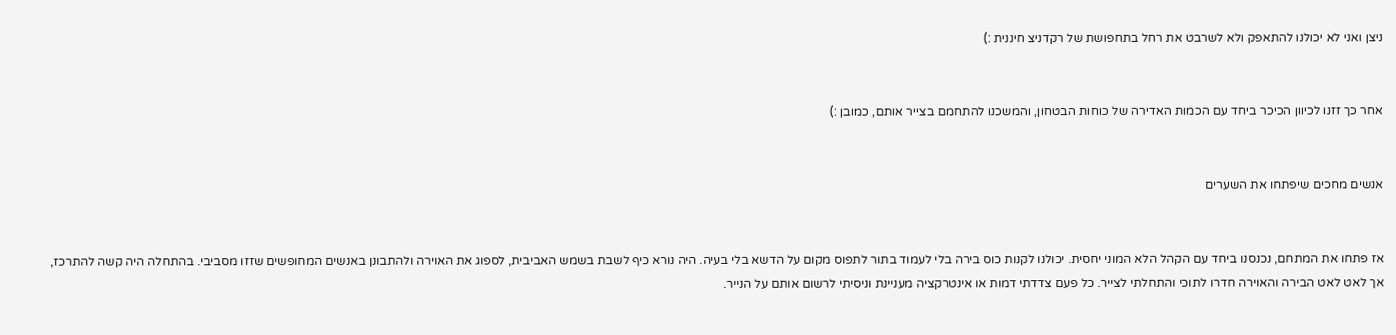ניצן ואני לא יכולנו להתאפק ולא לשרבט את רחל בתחפושת של רקדניצ חיננית :)


אחר כך זזנו לכיוון הכיכר ביחד עם הכמות האדירה של כוחות הבטחון, והמשכנו להתחמם בצייר אותם, כמובן :)


אנשים מחכים שיפתחו את השערים


אז פתחו את המתחם, נכנסנו ביחד עם הקהל הלא המוני יחסית. יכולנו לקנות כוס בירה בלי לעמוד בתור לתפוס מקום על הדשא בלי בעיה. היה נורא כיף לשבת בשמש האביבית, לספוג את האוירה ולהתבונן באנשים המחופשים שזזו מסביבי. בהתחלה היה קשה להתרכז, אך לאט לאט הבירה והאוירה חדרו לתוכי והתחלתי לצייר. כל פעם צדדתי דמות או אינטרקציה מעניינת וניסיתי לרשום אותם על הנייר.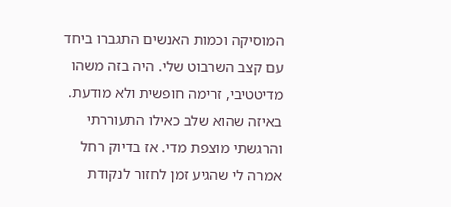המוסיקה וכמות האנשים התגברו ביחד עם קצב השרבוט שלי. היה בזה משהו מדיטטיבי, זרימה חופשית ולא מודעת. באיזה שהוא שלב כאילו התעוררתי והרגשתי מוצפת מדי. אז בדיוק רחל אמרה לי שהגיע זמן לחזור לנקודת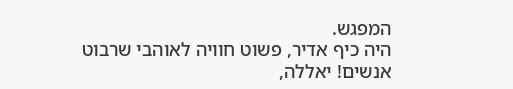המפגש.
היה כיף אדיר, פשוט חוויה לאוהבי שרבוט אנשים! יאללה,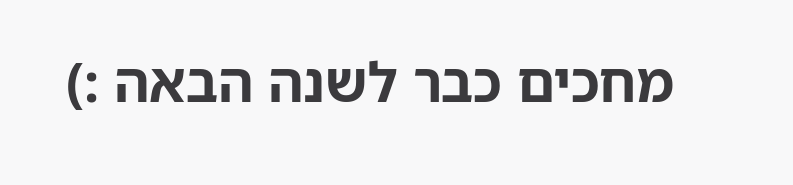מחכים כבר לשנה הבאה :)